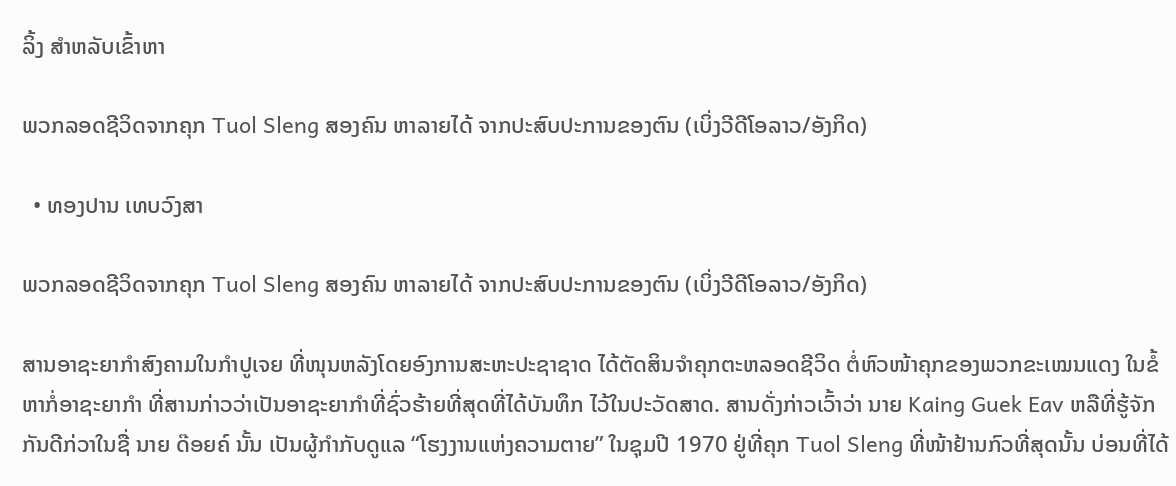ລິ້ງ ສຳຫລັບເຂົ້າຫາ

ພວກລອດຊີວິດຈາກຄຸກ Tuol Sleng ສອງຄົນ ຫາລາຍໄດ້ ຈາກປະສົບປະການຂອງຕົນ (ເບິ່ງວີດີໂອລາວ/ອັງກິດ)

  • ທອງປານ ເທບວົງສາ

ພວກລອດຊີວິດຈາກຄຸກ Tuol Sleng ສອງຄົນ ຫາລາຍໄດ້ ຈາກປະສົບປະການຂອງຕົນ (ເບິ່ງວີດີໂອລາວ/ອັງກິດ)

ສານອາຊະຍາກໍາສົງຄາມໃນກໍາປູເຈຍ ທີ່ໜຸນຫລັງໂດຍອົງການສະຫະປະຊາຊາດ ໄດ້ຕັດສິນຈໍາຄຸກຕະຫລອດຊີວິດ ຕໍ່ຫົວໜ້າຄຸກຂອງພວກຂະເໝນແດງ ໃນຂໍ້ຫາກໍ່ອາຊະຍາກໍາ ທີ່ສານກ່າວວ່າເປັນອາຊະຍາກໍາທີ່ຊົ່ວຮ້າຍທີ່ສຸດທີ່ໄດ້ບັນທຶກ ໄວ້ໃນປະວັດສາດ. ສານດັ່ງກ່າວເວົ້າວ່າ ນາຍ Kaing Guek Eav ຫລືທີ່ຮູ້ຈັກກັນດີກ່ວາໃນຊື່ ນາຍ ດ໊ອຍຄ໌ ນັ້ນ ເປັນຜູ້ກໍາກັບດູແລ “ໂຮງງານແຫ່ງຄວາມຕາຍ” ໃນຊຸມປີ 1970 ຢູ່ທີ່ຄຸກ Tuol Sleng ທີ່ໜ້າຢ້ານກົວທີ່ສຸດນັ້ນ ບ່ອນທີ່ໄດ້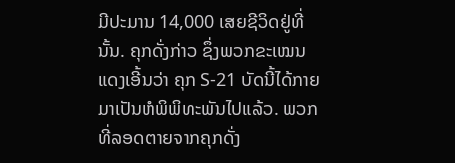ມີປະມານ 14,000 ເສຍຊີວິດຢູ່ທີ່ນັ້ນ. ຄຸກດັ່ງກ່າວ ຊຶ່ງພວກຂະເໝນແດງເອີ້ນວ່າ ຄຸກ S-21 ບັດນີ້ໄດ້ກາຍມາເປັນຫໍພິພິທະພັນໄປແລ້ວ. ພວກທີ່ລອດຕາຍຈາກຄຸກດັ່ງ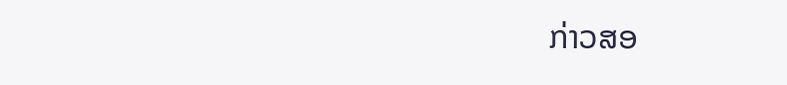ກ່າວສອ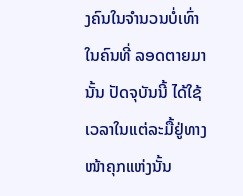ງຄົນໃນຈໍານວນບໍ່ເທົ່າໃນຄົນທີ່ ລອດຕາຍມານັ້ນ ປັດຈຸບັນນີ້ ໄດ້ໃຊ້ເວລາໃນແຕ່ລະມື້ຢູ່ທາງໜ້າຄຸກແຫ່ງນັ້ນ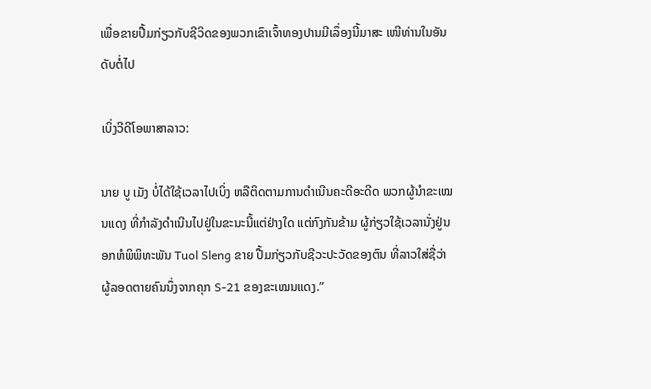ເພື່ອຂາຍປື້ມກ່ຽວກັບຊີວິດຂອງພວກເຂົາເຈົ້າທອງປານມີເລຶ່ອງນີ້ມາສະ ເໜີທ່ານໃນອັນດັບຕໍ່ໄປ

ເບິ່ງວີດີໂອພາສາລາວ:

ນາຍ ບູ ເມັງ ບໍ່ໄດ້ໃຊ້ເວລາໄປເບິ່ງ ຫລືຕິດຕາມການດໍາເນີນຄະດີອະດີດ ພວກຜູ້ນໍາຂະເໝນແດງ ທີ່ກໍາລັງດໍາເນີນໄປຢູ່ໃນຂະນະນີ້ແຕ່ຢ່າງໃດ ແຕ່ກົງກັນຂ້າມ ຜູ້ກ່ຽວໃຊ້ເວລານັ່ງຢູ່ນອກຫໍພິພິທະພັນ Tuol Sleng ຂາຍ ປື້ມກ່ຽວກັບຊີວະປະວັດຂອງຕົນ ທີ່ລາວໃສ່ຊື່ວ່າ ຜູ້ລອດຕາຍຄົນນຶ່ງຈາກຄຸກ S-21 ຂອງຂະເໝນແດງ.”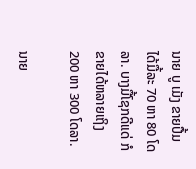ນາຍ ບູ ເມັງ ຂາຍປື້ມໄດ້ມື້ລະ 70 ຫາ 80 ໂດລາ. ບາງມື້ໂຊກດີແດ່ ກໍ ຂາຍໄດ້ຫລາຍເຖິງ 200 ຫາ 300 ໂດລາ.

ນາຍ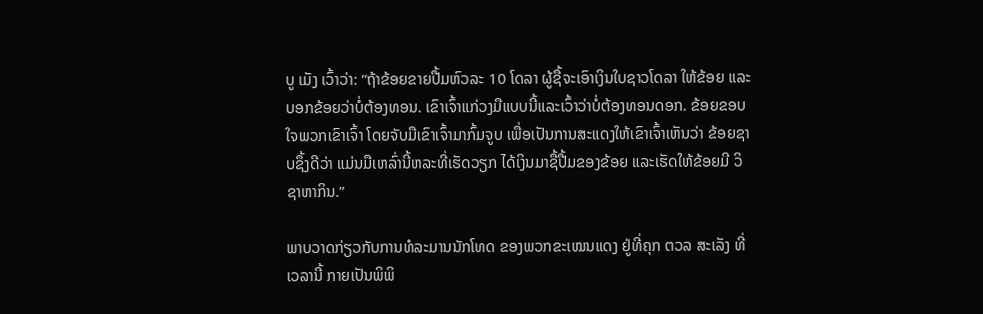ບູ ເມັງ ເວົ້າວ່າ: “ຖ້າຂ້ອຍຂາຍປື້ມຫົວລະ 10 ໂດລາ ຜູ້ຊື້ຈະເອົາເງິນໃບຊາວໂດລາ ໃຫ້ຂ້ອຍ ແລະບອກຂ້ອຍວ່າບໍ່ຕ້ອງທອນ. ເຂົາເຈົ້າແກ່ວງມືແບບນີ້ແລະເວົ້າວ່າບໍ່ຕ້ອງທອນດອກ. ຂ້ອຍຂອບໃຈພວກເຂົາເຈົ້າ ໂດຍຈັບມືເຂົາເຈົ້າມາກົ້ມຈູບ ເພື່ອເປັນການສະແດງໃຫ້ເຂົາເຈົ້າເຫັນວ່າ ຂ້ອຍຊາບຊຶ້ງດີວ່າ ແມ່ນມືເຫລົ່ານີ້ຫລະທີ່ເຮັດວຽກ ໄດ້ເງິນມາຊື້ປື້ມຂອງຂ້ອຍ ແລະເຮັດໃຫ້ຂ້ອຍມີ ວິຊາຫາກິນ.”

ພາບວາດກ່ຽວກັບການທໍລະມານນັກໂທດ ຂອງພວກຂະເໝນແດງ ຢູ່ທີ່ຄຸກ ຕວລ ສະເລັງ ທີ່ເວລານີ້ ກາຍເປັນພິພິ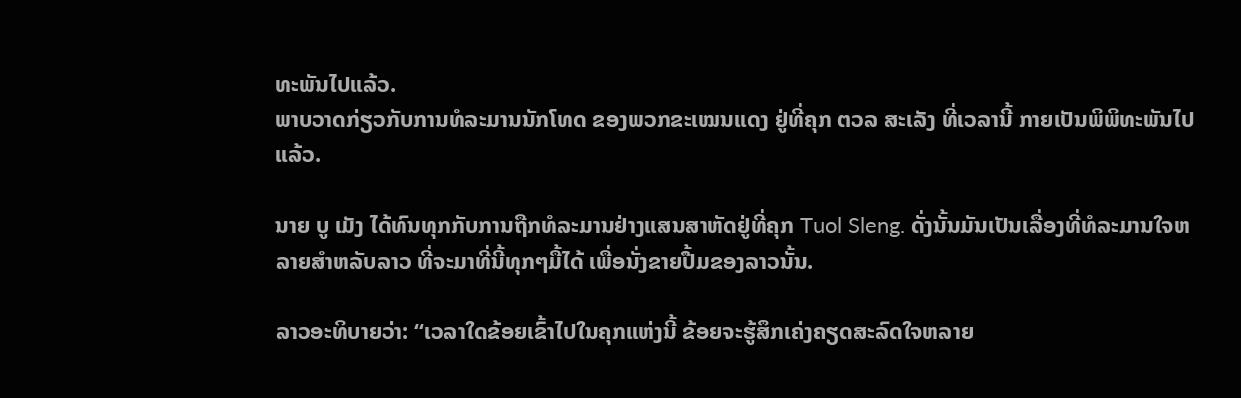ທະພັນໄປແລ້ວ.
ພາບວາດກ່ຽວກັບການທໍລະມານນັກໂທດ ຂອງພວກຂະເໝນແດງ ຢູ່ທີ່ຄຸກ ຕວລ ສະເລັງ ທີ່ເວລານີ້ ກາຍເປັນພິພິທະພັນໄປແລ້ວ.

ນາຍ ບູ ເມັງ ໄດ້ທົນທຸກກັບການຖືກທໍລະມານຢ່າງແສນສາຫັດຢູ່ທີ່ຄຸກ Tuol Sleng. ດັ່ງນັ້ນມັນເປັນເລື່ອງທີ່ທໍລະມານໃຈຫລາຍສໍາຫລັບລາວ ທີ່ຈະມາທີ່ນີ້ທຸກໆມື້ໄດ້ ເພື່ອນັ່ງຂາຍປື້ມຂອງລາວນັ້ນ.

ລາວອະທິບາຍວ່າ: “ເວລາໃດຂ້ອຍເຂົ້າໄປໃນຄຸກແຫ່ງນີ້ ຂ້ອຍຈະຮູ້ສຶກເຄ່ງຄຽດສະລົດໃຈຫລາຍ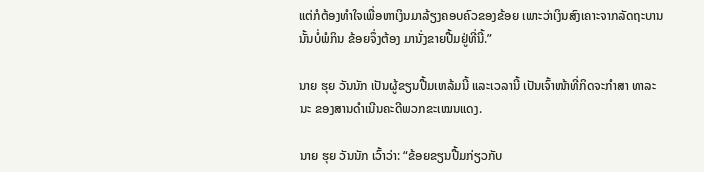ແຕ່ກໍຕ້ອງທໍາໃຈເພື່ອຫາເງິນມາລ້ຽງຄອບຄົວຂອງຂ້ອຍ ເພາະວ່າເງິນສົງເຄາະຈາກລັດຖະບານນັ້ນບໍ່ພໍກິນ ຂ້ອຍຈຶ່ງຕ້ອງ ມານັ່ງຂາຍປື້ມຢູ່ທີ່ນີ້.”

ນາຍ ຮຸຍ ວັນນັກ ເປັນຜູ້ຂຽນປື້ມເຫລ້ມນີ້ ແລະເວລານີ້ ເປັນເຈົ້າໜ້າທີ່ກິດຈະກໍາສາ ທາລະນະ ຂອງສານດໍາເນີນຄະດີພວກຂະເໝນແດງ.

ນາຍ ຮຸຍ ວັນນັກ ເວົ້າວ່າ: “ຂ້ອຍຂຽນປື້ມກ່ຽວກັບ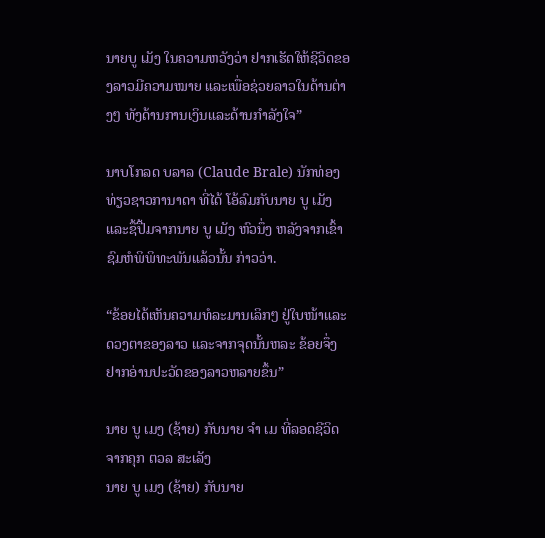ນາຍບູ ເມັງ ໃນຄວາມຫວັງວ່າ ຢາກເຮັດໃຫ້ຊີວິດຂອງລາວມີຄວາມໝາຍ ແລະເພື່ອຊ່ວຍລາວໃນດ້ານຕ່າງໆ ທັງດ້ານການເງິນແລະດ້ານກໍາລັງໃຈ”

ນາບໂກລດ ບລາລ (Claude Brale) ນັກທ່ອງທ່ຽວຊາວການາດາ ທີ່ໄດ້ ໂອ້ລົມກັບນາຍ ບູ ເມັງ ແລະຊື້ປື້ມຈາກນາຍ ບູ ເມັງ ຫົວນຶ່ງ ຫລັງຈາກເຂົ້າຊົມຫໍພິພິທະພັນແລ້ວນັ້ນ ກ່າວວ່າ.

“ຂ້ອຍໄດ້ເຫັນຄວາມທໍລະມານເລິກໆ ຢູ່ໃບໜ້າແລະດວງຕາຂອງລາວ ແລະຈາກຈຸດນັ້ນຫລະ ຂ້ອຍຈຶ່ງຢາກອ່ານປະວັດຂອງລາວຫລາຍຂຶ້ນ”

ນາຍ ບູ ເມງ (ຊ້າຍ) ກັບນາຍ ຈໍາ ເມ ທີ່ລອດຊີວິດຈາກຄຸກ ຕວລ ສະເລັງ
ນາຍ ບູ ເມງ (ຊ້າຍ) ກັບນາຍ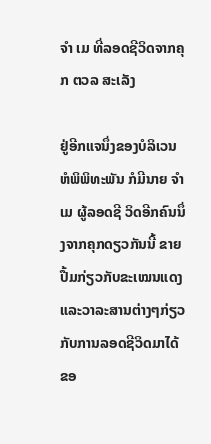ຈໍາ ເມ ທີ່ລອດຊີວິດຈາກຄຸກ ຕວລ ສະເລັງ

ຢູ່ອີກແຈນຶ່ງຂອງບໍລິເວນຫໍພິພິທະພັນ ກໍມີນາຍ ຈໍາ ເມ ຜູ້ລອດຊີ ວິດອີກຄົນນຶ່ງຈາກຄຸກດຽວກັນນີ້ ຂາຍປື້ມກ່ຽວກັບຂະເໝນແດງ ແລະວາລະສານຕ່າງໆກ່ຽວກັບການລອດຊີວິດມາໄດ້ຂອ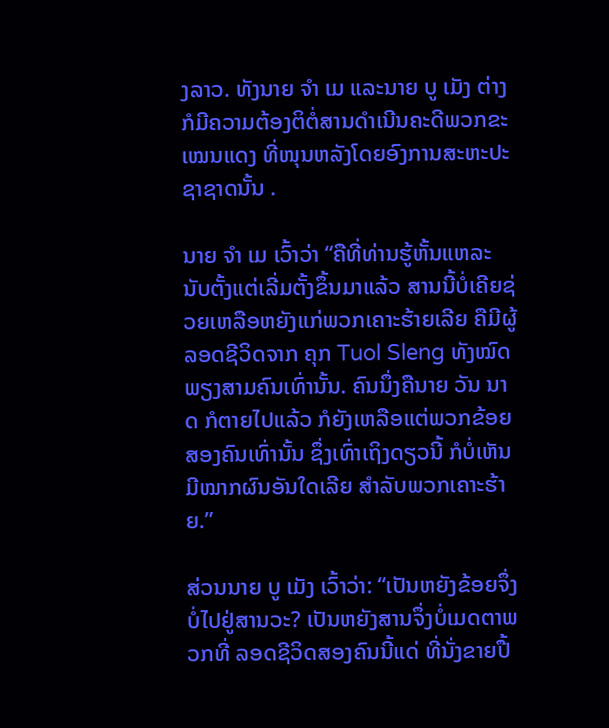ງລາວ. ທັງນາຍ ຈໍາ ເມ ແລະນາຍ ບູ ເມັງ ຕ່າງກໍມີຄວາມຕ້ອງຕິຕໍ່ສານດໍາເນີນຄະດີພວກຂະເໝນແດງ ທີ່ໜຸນຫລັງໂດຍອົງການສະຫະປະຊາຊາດນັ້ນ .

ນາຍ ຈໍາ ເມ ເວົ້າວ່າ “ຄືທີ່ທ່ານຮູ້ຫັ້ນແຫລະ ນັບຕັ້ງແຕ່ເລີ່ມຕັ້ງຂຶ້ນມາແລ້ວ ສານນີ້ບໍ່ເຄີຍຊ່ວຍເຫລືອຫຍັງແກ່ພວກເຄາະຮ້າຍເລີຍ ຄືມີຜູ້ລອດຊີວິດຈາກ ຄຸກ Tuol Sleng ທັງໝົດພຽງສາມຄົນເທົ່ານັ້ນ. ຄົນນຶ່ງຄືນາຍ ວັນ ນາດ ກໍຕາຍໄປແລ້ວ ກໍຍັງເຫລືອແຕ່ພວກຂ້ອຍສອງຄົນເທົ່ານັ້ນ ຊຶ່ງເທົ່າເຖິງດຽວນີ້ ກໍບໍ່ເຫັນມີໝາກຜົນອັນໃດເລີຍ ສໍາລັບພວກເຄາະຮ້າຍ.”

ສ່ວນນາຍ ບູ ເມັງ ເວົ້າວ່າ: “ເປັນຫຍັງຂ້ອຍຈຶ່ງບໍ່ໄປຢູ່ສານວະ? ເປັນຫຍັງສານຈຶ່ງບໍ່ເມດຕາພວກທີ່ ລອດຊີວິດສອງຄົນນີ້ແດ່ ທີ່ນັ່ງຂາຍປື້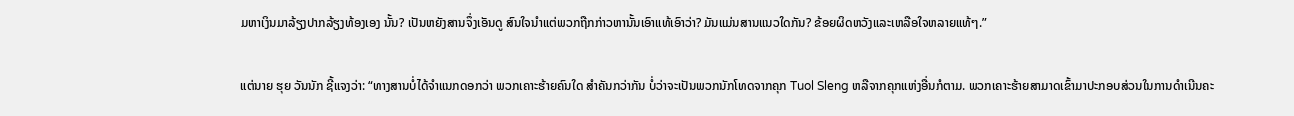ມຫາເງິນມາລ້ຽງປາກລ້ຽງທ້ອງເອງ ນັ້ນ? ເປັນຫຍັງສານຈຶ່ງເອັນດູ ສົນໃຈນໍາແຕ່ພວກຖືກກ່າວຫານັ້ນເອົາແທ້ເອົາວ່າ? ມັນແມ່ນສານແນວໃດກັນ? ຂ້ອຍຜິດຫວັງແລະເຫລືອໃຈຫລາຍແທ້ໆ.”

ແຕ່ນາຍ ຮຸຍ ວັນນັກ ຊີ້ແຈງວ່າ: “ທາງສານບໍ່ໄດ້ຈໍາແນກດອກວ່າ ພວກເຄາະຮ້າຍຄົນໃດ ສໍາຄັນກວ່າກັນ ບໍ່ວ່າຈະເປັນພວກນັກໂທດຈາກຄຸກ Tuol Sleng ຫລືຈາກຄຸກແຫ່ງອື່ນກໍຕາມ. ພວກເຄາະຮ້າຍສາມາດເຂົ້າມາປະກອບສ່ວນໃນການດໍາເນີນຄະ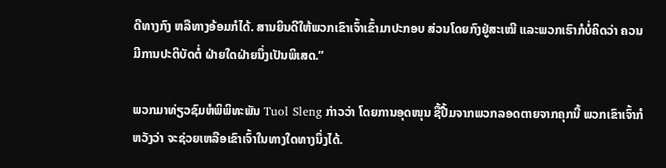ດີທາງກົງ ຫລືທາງອ້ອມກໍໄດ້. ສານຍິນດີໃຫ້ພວກເຂົາເຈົ້າເຂົ້າມາປະກອບ ສ່ວນໂດຍກົງຢູ່ສະເໝີ ແລະພວກເຮົາກໍບໍ່ຄິດວ່າ ຄວນມີການປະຕິບັດຕໍ່ ຝ່າຍໃດຝ່າຍນຶ່ງເປັນພິເສດ.”

ພວກມາທ່ຽວຊົມຫໍພິພິທະພັນ Tuol Sleng ກ່າວວ່າ ໂດຍການອຸດໜຸນ ຊື້ປື້ມຈາກພວກລອດຕາຍຈາກຄຸກນີ້ ພວກເຂົາເຈົ້າກໍຫວັງວ່າ ຈະຊ່ວຍເຫລືອເຂົາເຈົ້າໃນທາງໃດທາງນຶ່ງໄດ້.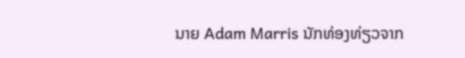ນາຍ Adam Marris ນັກທ່ອງທ່ຽວຈາກ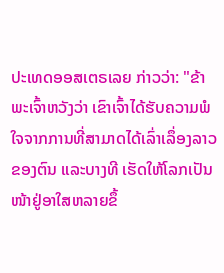ປະເທດອອສເຕຣເລຍ ກ່າວວ່າ: "ຂ້າພະເຈົ້າຫວັງວ່າ ເຂົາເຈົ້າໄດ້ຮັບຄວາມພໍໃຈຈາກການທີ່ສາມາດໄດ້ເລົ່າເລຶ່ອງລາວຂອງຕົນ ແລະບາງທີ ເຮັດໃຫ້ໂລກເປັນໜ້າຢູ່ອາໃສຫລາຍຂຶ້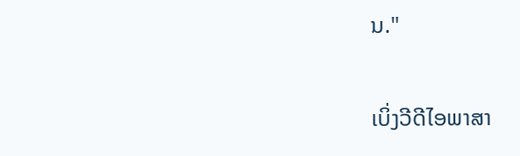ນ."

ເບິ່ງວີດີໄອພາສາ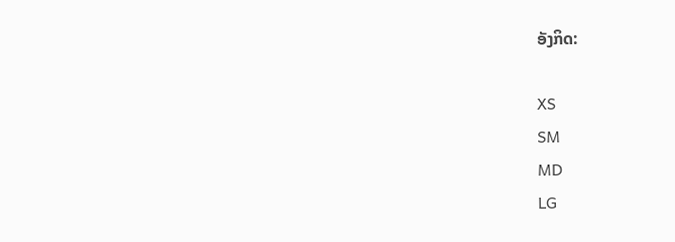ອັງກິດ:

XS
SM
MD
LG